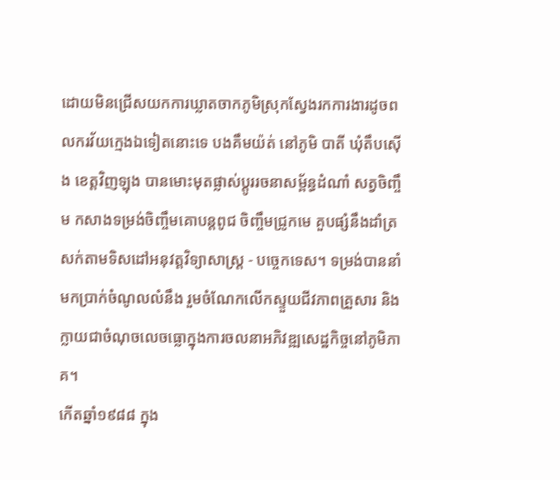ដោយមិនជ្រើសយកការឃ្លាតចាកភូមិស្រុកស្វែងរកការងារដូចពលករវ័យក្មេងឯទៀតនោះទេ បងគឹមយ៉ត់ នៅភូមិ បាតី ឃុំតឹបស៊ើង ខេត្តវិញឡុង បានមោះមុតផ្លាស់ប្តូររចនាសម្ព័ន្ធដំណាំ សត្វចិញ្ចឹម កសាងទម្រង់ចិញ្ចឹមគោបន្តពូជ ចិញ្ចឹមជ្រូកមេ គួបផ្សំនឹងដាំត្រសក់តាមទិសដៅអនុវត្តវិទ្យាសាស្ត្រ - បច្ចេកទេស។ ទម្រង់បាននាំមកប្រាក់ចំណូលលំនឹង រួមចំណែកលើកស្ទួយជីវភាពគ្រួសារ និងក្លាយជាចំណុចលេចធ្លោក្នុងការចលនាអភិវឌ្ឍសេដ្ឋកិច្ចនៅភូមិភាគ។
កើតឆ្នាំ១៩៨៨ ក្នុង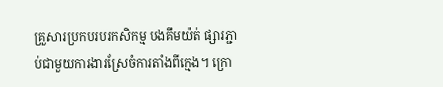គ្រួសារប្រកបរបរកសិកម្ម បងគឹមយ៉ត់ ផ្សារភ្ជាប់ជាមួយការងារស្រែចំការតាំងពីក្មេង។ ក្រោ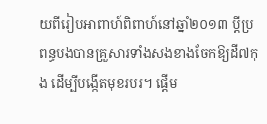យពីរៀបអាពាហ៍ពិពាហ៍នៅឆ្នាំ២០១៣ ប្តីប្រពន្ធបងបានគ្រួសារទាំងសងខាងចែកឱ្យដី៧កុង ដើម្បីបង្កើតមុខរបរ។ ផ្តើម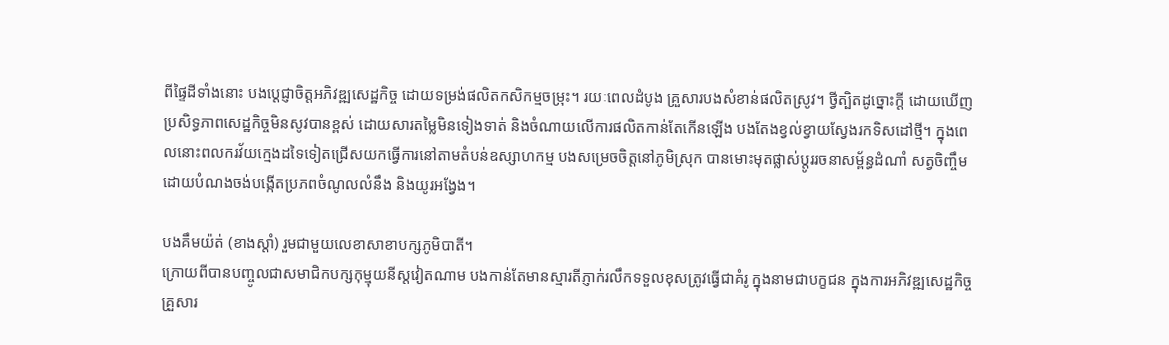ពីផ្ទៃដីទាំងនោះ បងប្តេជ្ញាចិត្តអភិវឌ្ឍសេដ្ឋកិច្ច ដោយទម្រង់ផលិតកសិកម្មចម្រុះ។ រយៈពេលដំបូង គ្រួសារបងសំខាន់ផលិតស្រូវ។ ថ្វីត្បិតដូច្នោះក្តី ដោយឃើញប្រសិទ្ធភាពសេដ្ឋកិច្ចមិនសូវបានខ្ពស់ ដោយសារតម្លៃមិនទៀងទាត់ និងចំណាយលើការផលិតកាន់តែកើនឡើង បងតែងខ្វល់ខ្វាយស្វែងរកទិសដៅថ្មី។ ក្នុងពេលនោះពលករវ័យក្មេងដទៃទៀតជ្រើសយកធ្វើការនៅតាមតំបន់ឧស្សាហកម្ម បងសម្រេចចិត្តនៅភូមិស្រុក បានមោះមុតផ្លាស់ប្តូររចនាសម្ព័ន្ធដំណាំ សត្វចិញ្ចឹម ដោយបំណងចង់បង្កើតប្រភពចំណូលលំនឹង និងយូរអង្វែង។

បងគឹមយ៉ត់ (ខាងស្តាំ) រួមជាមួយលេខាសាខាបក្សភូមិបាតី។
ក្រោយពីបានបញ្ចូលជាសមាជិកបក្សកុម្មុយនីស្តវៀតណាម បងកាន់តែមានស្មារតីភ្ញាក់រលឹកទទួលខុសត្រូវធ្វើជាគំរូ ក្នុងនាមជាបក្ខជន ក្នុងការអភិវឌ្ឍសេដ្ឋកិច្ចគ្រួសារ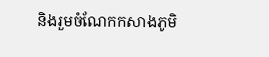និងរួមចំណែកកសាងភូមិ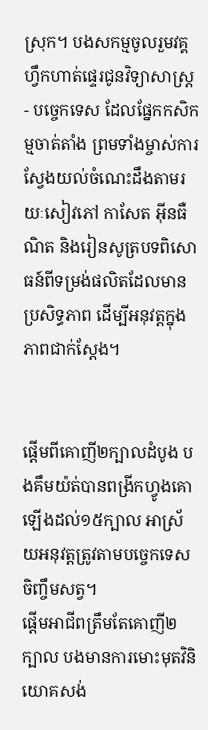ស្រុក។ បងសកម្មចូលរួមវគ្គហ្វឹកហាត់ផ្ទេរជូនវិទ្យាសាស្ត្រ - បច្ចេកទេស ដែលផ្នែកកសិកម្មចាត់តាំង ព្រមទាំងម្ចាស់ការស្វែងយល់ចំណេះដឹងតាមរយៈសៀវភៅ កាសែត អ៊ីនធឺណិត និងរៀនសូត្របទពិសោធន៍ពីទម្រង់ផលិតដែលមានប្រសិទ្ធភាព ដើម្បីអនុវត្តក្នុងភាពជាក់ស្តែង។


ផ្តើមពីគោញី២ក្បាលដំបូង បងគឹមយ៉ត់បានពង្រីកហ្វូងគោឡើងដល់១៥ក្បាល អាស្រ័យអនុវត្តត្រូវតាមបច្ចេកទេសចិញ្ចឹមសត្វ។
ផ្តើមអាជីពត្រឹមតែគោញី២ក្បាល បងមានការមោះមុតវិនិយោគសង់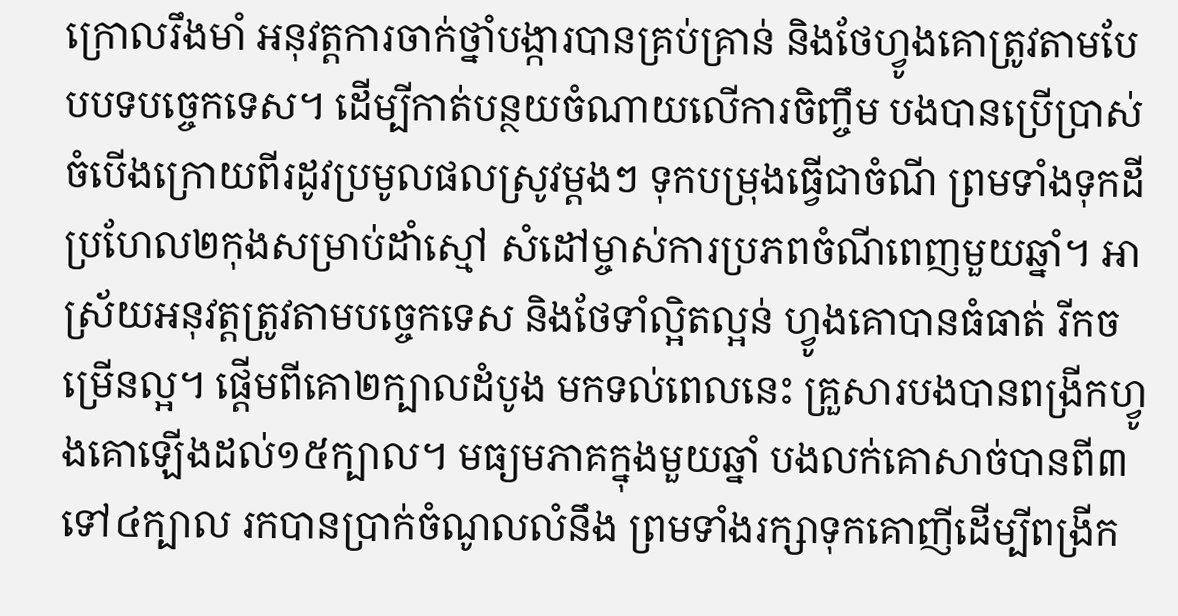ក្រោលរឹងមាំ អនុវត្តការចាក់ថ្នាំបង្ការបានគ្រប់គ្រាន់ និងថែហ្វូងគោត្រូវតាមបែបបទបច្ចេកទេស។ ដើម្បីកាត់បន្ថយចំណាយលើការចិញ្ចឹម បងបានប្រើប្រាស់ចំបើងក្រោយពីរដូវប្រមូលផលស្រូវម្តងៗ ទុកបម្រុងធ្វើជាចំណី ព្រមទាំងទុកដីប្រហែល២កុងសម្រាប់ដាំស្មៅ សំដៅម្ចាស់ការប្រភពចំណីពេញមួយឆ្នាំ។ អាស្រ័យអនុវត្តត្រូវតាមបច្ចេកទេស និងថែទាំល្អិតល្អន់ ហ្វូងគោបានធំធាត់ រីកចម្រើនល្អ។ ផ្តើមពីគោ២ក្បាលដំបូង មកទល់ពេលនេះ គ្រួសារបងបានពង្រីកហ្វូងគោឡើងដល់១៥ក្បាល។ មធ្យមភាគក្នុងមួយឆ្នាំ បងលក់គោសាច់បានពី៣ទៅ៤ក្បាល រកបានប្រាក់ចំណូលលំនឹង ព្រមទាំងរក្សាទុកគោញីដើម្បីពង្រីក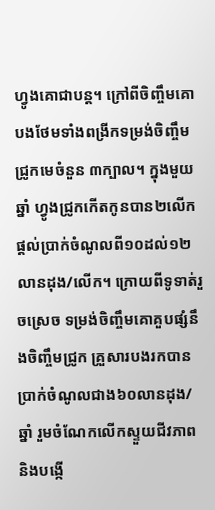ហ្វូងគោជាបន្ត។ ក្រៅពីចិញ្ចឹមគោ បងថែមទាំងពង្រីកទម្រង់ចិញ្ចឹមជ្រូកមេចំនួន ៣ក្បាល។ ក្នុងមួយឆ្នាំ ហ្វូងជ្រូកកើតកូនបាន២លើក ផ្តល់ប្រាក់ចំណូលពី១០ដល់១២លានដុង/លើក។ ក្រោយពីទូទាត់រួចស្រេច ទម្រង់ចិញ្ចឹមគោគួបផ្សំនឹងចិញ្ចឹមជ្រូក គ្រួសារបងរកបានប្រាក់ចំណូលជាង៦០លានដុង/ឆ្នាំ រួមចំណែកលើកស្ទួយជីវភាព និងបង្កើ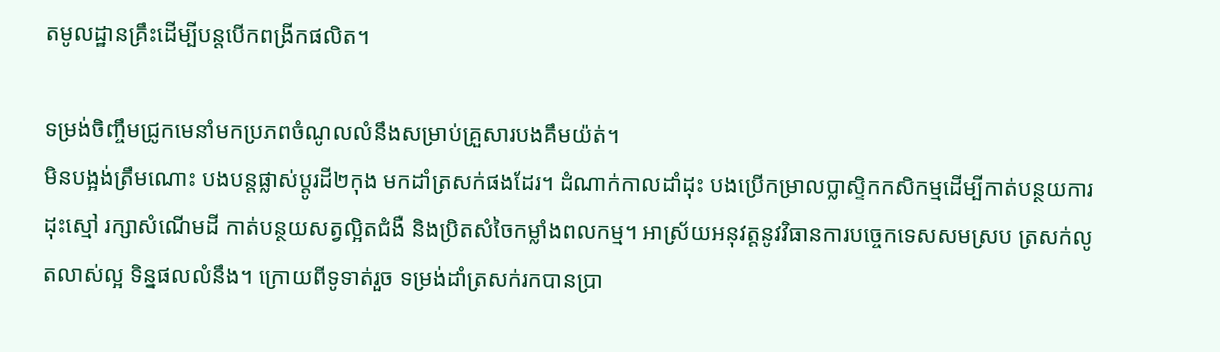តមូលដ្ឋានគ្រឹះដើម្បីបន្តបើកពង្រីកផលិត។

ទម្រង់ចិញ្ចឹមជ្រូកមេនាំមកប្រភពចំណូលលំនឹងសម្រាប់គ្រួសារបងគឹមយ៉ត់។
មិនបង្អង់ត្រឹមណោះ បងបន្តផ្លាស់ប្តូរដី២កុង មកដាំត្រសក់ផងដែរ។ ដំណាក់កាលដាំដុះ បងប្រើកម្រាលប្លាស្ទិកកសិកម្មដើម្បីកាត់បន្ថយការដុះស្មៅ រក្សាសំណើមដី កាត់បន្ថយសត្វល្អិតជំងឺ និងប្រិតសំចៃកម្លាំងពលកម្ម។ អាស្រ័យអនុវត្តនូវវិធានការបច្ចេកទេសសមស្រប ត្រសក់លូតលាស់ល្អ ទិន្នផលលំនឹង។ ក្រោយពីទូទាត់រួច ទម្រង់ដាំត្រសក់រកបានប្រា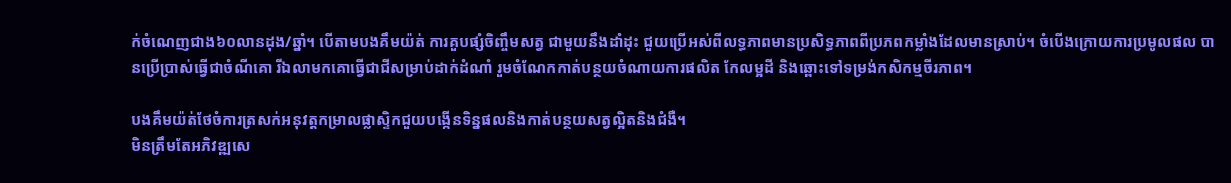ក់ចំណេញជាង៦០លានដុង/ឆ្នាំ។ បើតាមបងគឹមយ៉ត់ ការគួបផ្សំចិញ្ចឹមសត្វ ជាមួយនឹងដាំដុះ ជួយប្រើអស់ពីលទ្ធភាពមានប្រសិទ្ធភាពពីប្រភពកម្លាំងដែលមានស្រាប់។ ចំបើងក្រោយការប្រមូលផល បានប្រើប្រាស់ធ្វើជាចំណីគោ រីឯលាមកគោធ្វើជាជីសម្រាប់ដាក់ដំណាំ រួមចំណែកកាត់បន្ថយចំណាយការផលិត កែលម្អដី និងឆ្ពោះទៅទម្រង់កសិកម្មចីរភាព។

បងគឹមយ៉ត់ថែចំការត្រសក់អនុវត្តកម្រាលផ្លាស្ទិកជួយបង្កើនទិន្នផលនិងកាត់បន្ថយសត្វល្អិតនិងជំងឺ។
មិនត្រឹមតែអភិវឌ្ឍសេ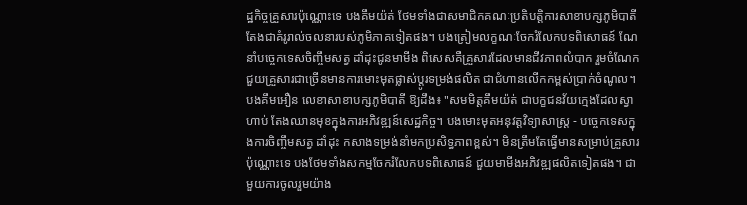ដ្ឋកិច្ចគ្រួសារប៉ុណ្ណោះទេ បងគឹមយ៉ត់ ថែមទាំងជាសមាជិកគណៈប្រតិបត្តិការសាខាបក្សភូមិបាតី តែងជាគំរូរាល់ចលនារបស់ភូមិភាគទៀតផង។ បងត្រៀមលក្ខណៈចែករំលែកបទពិសោធន៍ ណែនាំបច្ចេកទេសចិញ្ចឹមសត្វ ដាំដុះជូនមាមីង ពិសេសគឺគ្រួសារដែលមានជីវភាពលំបាក រួមចំណែកជួយគ្រួសារជាច្រើនមានការមោះមុតផ្លាស់ប្តូរទម្រង់ផលិត ជាជំហានលើកកម្ពស់ប្រាក់ចំណូល។
បងគឹមអឿន លេខាសាខាបក្សភូមិបាតី ឱ្យដឹង៖ "សមមិត្តគឹមយ៉ត់ ជាបក្ខជនវ័យក្មេងដែលស្វាហាប់ តែងឈានមុខក្នុងការអភិវឌ្ឍន៍សេដ្ឋកិច្ច។ បងមោះមុតអនុវត្តវិទ្យាសាស្ត្រ - បច្ចេកទេសក្នុងការចិញ្ចឹមសត្វ ដាំដុះ កសាងទម្រង់នាំមកប្រសិទ្ធភាពខ្ពស់។ មិនត្រឹមតែធ្វើមានសម្រាប់គ្រួសារប៉ុណ្ណោះទេ បងថែមទាំងសកម្មចែករំលែកបទពិសោធន៍ ជួយមាមីងអភិវឌ្ឍផលិតទៀតផង។ ជាមួយការចូលរួមយ៉ាង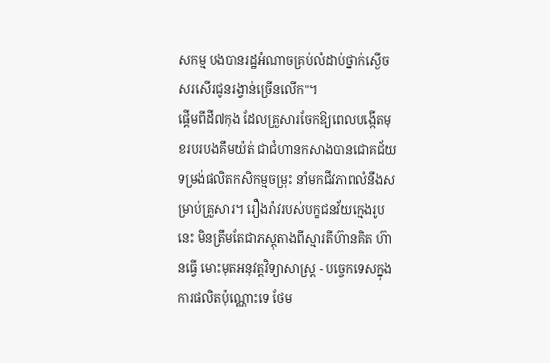សកម្ម បងបានរដ្ឋអំណាចគ្រប់លំដាប់ថ្នាក់ស្ងើចសរសើរជូនរង្វាន់ច្រើនលើក"។
ផ្តើមពីដី៧កុង ដែលគ្រួសារចែកឱ្យពេលបង្កើតមុខរបរបងគឹមយ៉ត់ ជាជំហានកសាងបានជោគជ័យទម្រង់ផលិតកសិកម្មចម្រុះ នាំមកជីវភាពលំនឹងសម្រាប់គ្រួសារ។ រឿងរ៉ាវរបស់បក្ខជនវ័យក្មេងរូបនេះ មិនត្រឹមតែជាភស្តុតាងពីស្មារតីហ៊ានគិត ហ៊ានធ្វើ មោះមុតអនុវត្តវិទ្យាសាស្ត្រ - បច្ចេកទេសក្នុងការផលិតប៉ុណ្ណោះទេ ថែម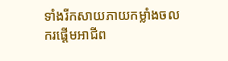ទាំងរីកសាយភាយកម្លាំងចលករផ្តើមអាជីព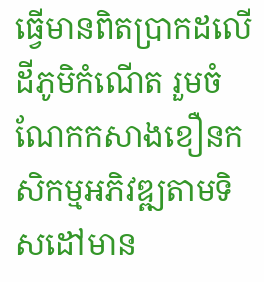ធ្វើមានពិតប្រាកដលើដីភូមិកំណើត រួមចំណែកកសាងខឿនកសិកម្មអភិវឌ្ឍតាមទិសដៅមាន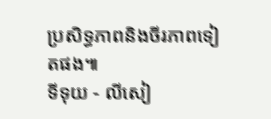ប្រសិទ្ធភាពនិងចីរភាពទៀតផង៕
ទីទុយ - លីសៀ